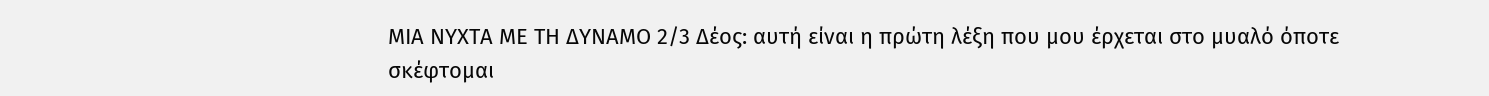ΜΙΑ ΝΥΧΤΑ ΜΕ ΤΗ ΔΥΝΑΜΟ 2/3 Δέος: αυτή είναι η πρώτη λέξη που μου έρχεται στο μυαλό όποτε σκέφτομαι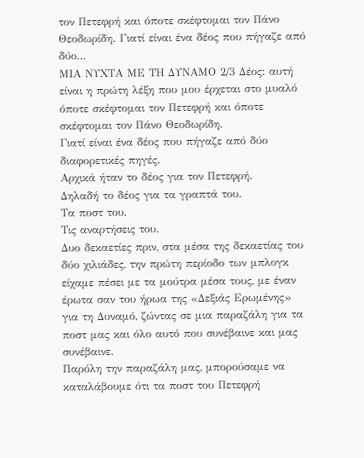τον Πετεφρή και όποτε σκέφτομαι τον Πάνο Θεοδωρίδη. Γιατί είναι ένα δέος που πήγαζε από δύο...
ΜΙΑ ΝΥΧΤΑ ΜΕ ΤΗ ΔΥΝΑΜΟ 2/3 Δέος: αυτή είναι η πρώτη λέξη που μου έρχεται στο μυαλό όποτε σκέφτομαι τον Πετεφρή και όποτε σκέφτομαι τον Πάνο Θεοδωρίδη.
Γιατί είναι ένα δέος που πήγαζε από δύο διαφορετικές πηγές.
Αρχικά ήταν το δέος για τον Πετεφρή.
Δηλαδή το δέος για τα γραπτά του.
Τα ποστ του.
Τις αναρτήσεις του.
Δυο δεκαετίες πριν, στα μέσα της δεκαετίας του δύο χιλιάδες, την πρώτη περίοδο των μπλογκ είχαμε πέσει με τα μούτρα μέσα τους, με έναν έρωτα σαν του ήρωα της «Δεξιάς Ερωμένης» για τη Δυναμό, ζώντας σε μια παραζάλη για τα ποστ μας και όλο αυτό που συνέβαινε και μας συνέβαινε.
Παρόλη την παραζάλη μας, μπορούσαμε να καταλάβουμε ότι τα ποστ του Πετεφρή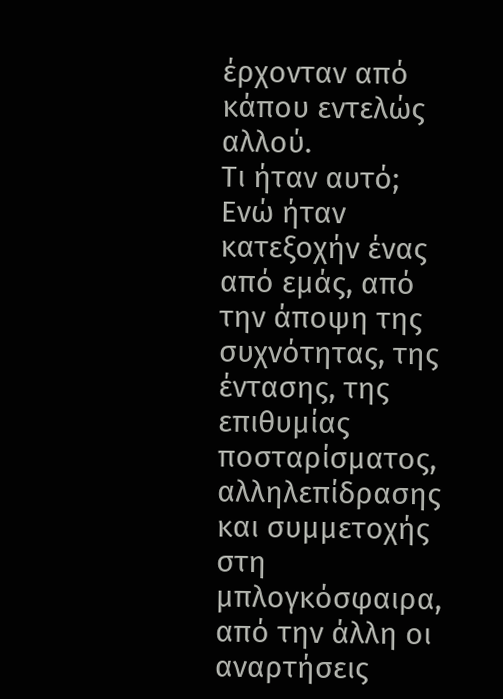έρχονταν από κάπου εντελώς αλλού.
Τι ήταν αυτό; Ενώ ήταν κατεξοχήν ένας από εμάς, από την άποψη της συχνότητας, της έντασης, της επιθυμίας ποσταρίσματος, αλληλεπίδρασης και συμμετοχής στη μπλογκόσφαιρα, από την άλλη οι αναρτήσεις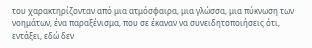του χαρακτηρίζονταν από μια ατμόσφαιρα, μια γλώσσα, μια πύκνωση των νοημάτων, ένα παραξένισμα, που σε έκαναν να συνειδητοποιήσεις ότι, εντάξει, εδώ δεν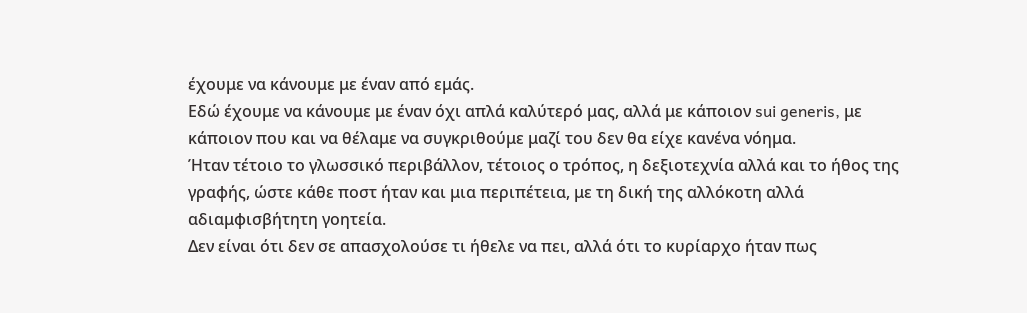έχουμε να κάνουμε με έναν από εμάς.
Εδώ έχουμε να κάνουμε με έναν όχι απλά καλύτερό μας, αλλά με κάποιον sui generis, με κάποιον που και να θέλαμε να συγκριθούμε μαζί του δεν θα είχε κανένα νόημα.
Ήταν τέτοιο το γλωσσικό περιβάλλον, τέτοιος ο τρόπος, η δεξιοτεχνία αλλά και το ήθος της γραφής, ώστε κάθε ποστ ήταν και μια περιπέτεια, με τη δική της αλλόκοτη αλλά αδιαμφισβήτητη γοητεία.
Δεν είναι ότι δεν σε απασχολούσε τι ήθελε να πει, αλλά ότι το κυρίαρχο ήταν πως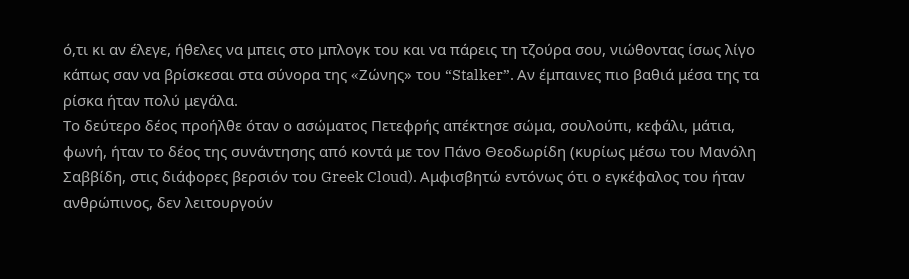ό,τι κι αν έλεγε, ήθελες να μπεις στο μπλογκ του και να πάρεις τη τζούρα σου, νιώθοντας ίσως λίγο κάπως σαν να βρίσκεσαι στα σύνορα της «Zώνης» του “Stalker”. Αν έμπαινες πιο βαθιά μέσα της τα ρίσκα ήταν πολύ μεγάλα.
Το δεύτερο δέος προήλθε όταν ο ασώματος Πετεφρής απέκτησε σώμα, σουλούπι, κεφάλι, μάτια, φωνή, ήταν το δέος της συνάντησης από κοντά με τον Πάνο Θεοδωρίδη (κυρίως μέσω του Μανόλη Σαββίδη, στις διάφορες βερσιόν του Greek Cloud). Aμφισβητώ εντόνως ότι ο εγκέφαλος του ήταν ανθρώπινος, δεν λειτουργούν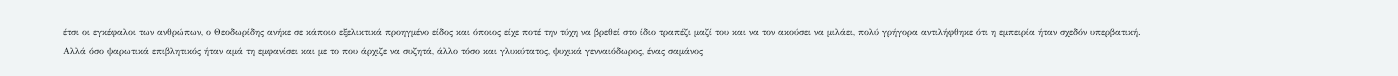έτσι οι εγκέφαλοι των ανθρώπων, ο Θεοδωρίδης ανήκε σε κάποιο εξελικτικά προηγμένο είδος και όποιος είχε ποτέ την τύχη να βρεθεί στο ίδιο τραπέζι μαζί του και να τον ακούσει να μιλάει, πολύ γρήγορα αντιλήφθηκε ότι η εμπειρία ήταν σχεδόν υπερβατική.
Αλλά όσο ψαρωτικά επιβλητικός ήταν αμά τη εμφανίσει και με το που άρχιζε να συζητά, άλλο τόσο και γλυκύτατος, ψυχικά γενναιόδωρος, ένας σαμάνος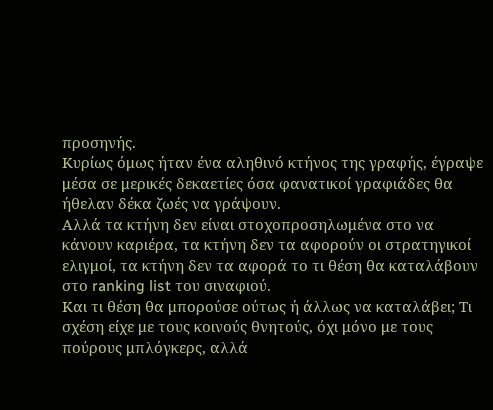προσηνής.
Κυρίως όμως ήταν ένα αληθινό κτήνος της γραφής, έγραψε μέσα σε μερικές δεκαετίες όσα φανατικοί γραφιάδες θα ήθελαν δέκα ζωές να γράψουν.
Aλλά τα κτήνη δεν είναι στοχοπροσηλωμένα στο να κάνουν καριέρα, τα κτήνη δεν τα αφορούν οι στρατηγικοί ελιγμοί, τα κτήνη δεν τα αφορά το τι θέση θα καταλάβουν στο ranking list του σιναφιού.
Και τι θέση θα μπορούσε ούτως ή άλλως να καταλάβει; Τι σχέση είχε με τους κοινούς θνητούς, όχι μόνο με τους πούρους μπλόγκερς, αλλά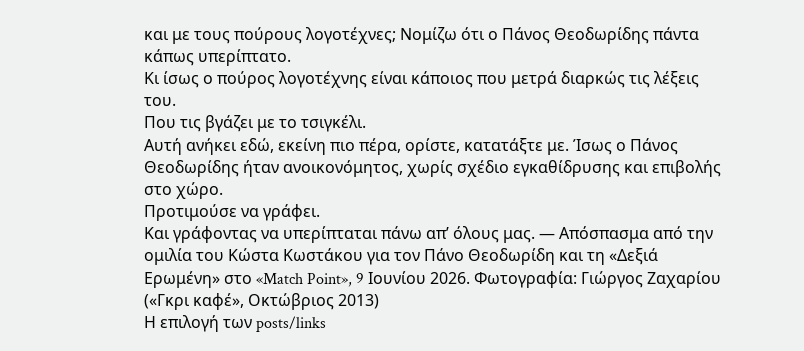και με τους πούρους λογοτέχνες; Νομίζω ότι ο Πάνος Θεοδωρίδης πάντα κάπως υπερίπτατο.
Κι ίσως ο πούρος λογοτέχνης είναι κάποιος που μετρά διαρκώς τις λέξεις του.
Που τις βγάζει με το τσιγκέλι.
Αυτή ανήκει εδώ, εκείνη πιο πέρα, ορίστε, κατατάξτε με. Ίσως ο Πάνος Θεοδωρίδης ήταν ανοικονόμητος, χωρίς σχέδιο εγκαθίδρυσης και επιβολής στο χώρο.
Προτιμούσε να γράφει.
Και γράφοντας να υπερίπταται πάνω απ’ όλους μας. ― Απόσπασμα από την ομιλία του Κώστα Κωστάκου για τον Πάνο Θεοδωρίδη και τη «Δεξιά Ερωμένη» στο «Match Point», 9 Ιουνίου 2026. Φωτογραφία: Γιώργος Ζαχαρίου («Γκρι καφέ», Οκτώβριος 2013)
Η επιλογή των posts/links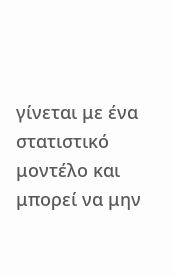γίνεται με ένα στατιστικό μοντέλο και μπορεί να μην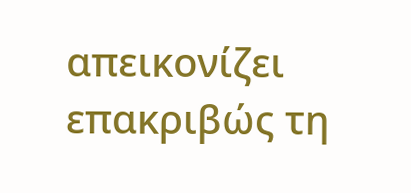απεικονίζει επακριβώς τη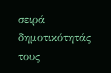σειρά δημοτικότητάς τους